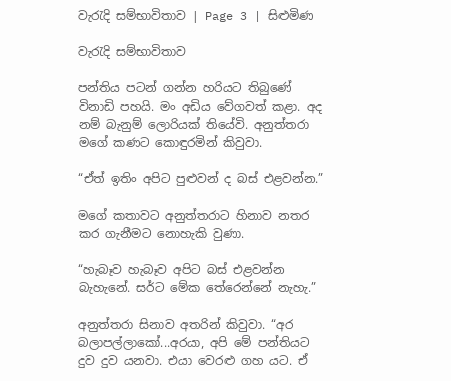වැරැදි සම්භාවිතාව | Page 3 | සිළුමිණ

වැරැදි සම්භාවිතාව

පන්තිය පටන් ගන්න හරියට තිබුණේ විනාඩි පහයි. මං අඩිය වේගවත් කළා. අද නම් බැනුම් ලොරියක් තියේවි. අනුත්තරා මගේ කණට කොඳුරමින් කිවුවා.

“ඒත් ඉතිං අපිට පුළුවන් ද බස් එළවන්න.”

මගේ කතාවට අනුත්තරාට හිනාව නතර කර ගැනීමට නොහැකි වුණා.

“හැබෑව හැබෑව අපිට බස් එළවන්න බැහැනේ. සර්ට මේක තේරෙන්නේ නැහැ.”

අනුත්තරා සිනාව අතරින් කිවුවා. “අර බලාපල්ලාකෝ...අරයා, අපි මේ පන්තියට දුව දුව යනවා. එයා වෙරළු ගහ යට. ඒ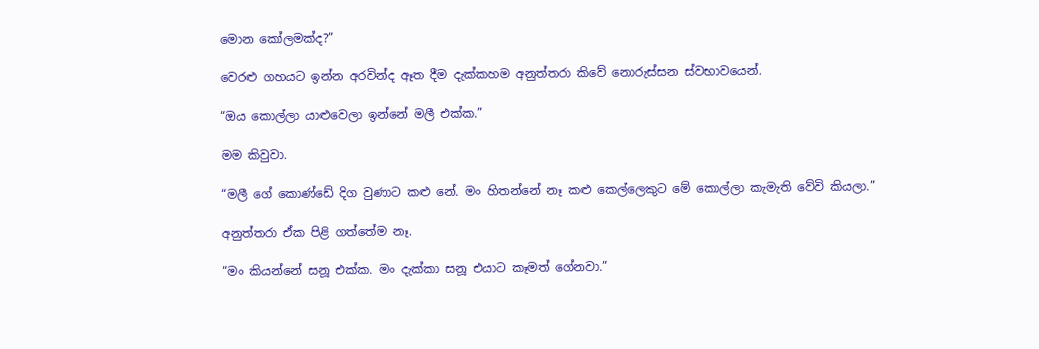මොන කෝලමක්ද?”

වෙරළු ගහයට ඉන්න අරවින්ද ඈත දීම දැක්කහම අනුත්තරා කිවේ නොරුස්සන ස්වභාවයෙන්.

“ඔය කොල්ලා යාළුවෙලා ඉන්නේ මලී එක්ක.”

මම කිවුවා.

“මලී ගේ කොණ්ඩේ දිග වුණාට කළු නේ. මං හිතන්නේ නෑ කළු කෙල්ලෙකුට මේ කොල්ලා කැමැති වේවි කියලා.”

අනුත්තරා ඒක පිළි ගත්තේම නෑ.

“මං කියන්නේ සනූ එක්ක. මං දැක්කා සනූ එයාට කෑමත් ගේනවා.”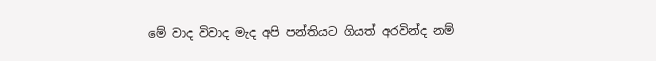මේ වාද විවාද මැද අපි පන්තියට ගියත් අරවින්ද නම්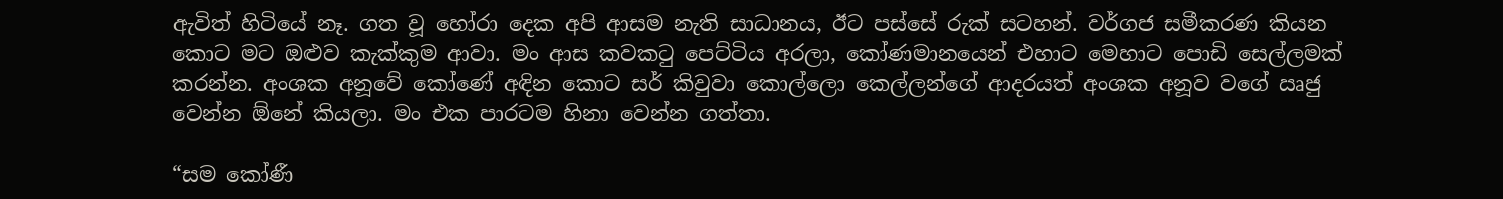ඇවිත් හිටියේ නෑ. ගත වූ හෝරා දෙක අපි ආසම නැති සාධානය, ඊට පස්සේ රුක් සටහන්. වර්ගජ සමීකරණ කියන කොට මට ඔළුව කැක්කුම ආවා. මං ආස කවකටු පෙට්ටිය අරලා, කෝණමානයෙන් එහාට මෙහාට පොඩි සෙල්ලමක් කරන්න. අංශක අනූවේ කෝණේ අඳින කොට සර් කිවුවා කොල්ලො කෙල්ලන්ගේ ආදරයත් අංශක අනූව වගේ ඍජු වෙන්න ඕනේ කියලා. මං එක පාරටම හිනා වෙන්න ගත්තා.

“සම කෝණී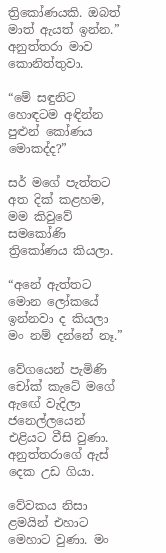ත්‍රිකෝණයකි. ඔබත් මාත් ඇයත් ඉන්න.” අනුත්තරා මාව කොනිත්තුවා.

“මේ සඳුනිට හොඳටම අඳින්න පුළුන් කෝණය මොකද්ද?”

සර් මගේ පැත්තට අත දික් කළහම, මම කිවුවේ සමකෝණි ත්‍රිකෝණය කියලා.

“අනේ ඇත්තට මොන ලෝකයේ ඉන්නවා ද කියලා මං නම් දන්නේ නෑ.”

වේගයෙන් පැමිණි චෝක් කැටේ මගේ ඇඟේ වැදිලා ජනෙල්ලයෙන් එළියට වීසි වුණා. අනුත්තරාගේ ඇස් දෙක උඩ ගියා.

වේවකය නිසා ළමයින් එහාට මෙහාට වුණා. මං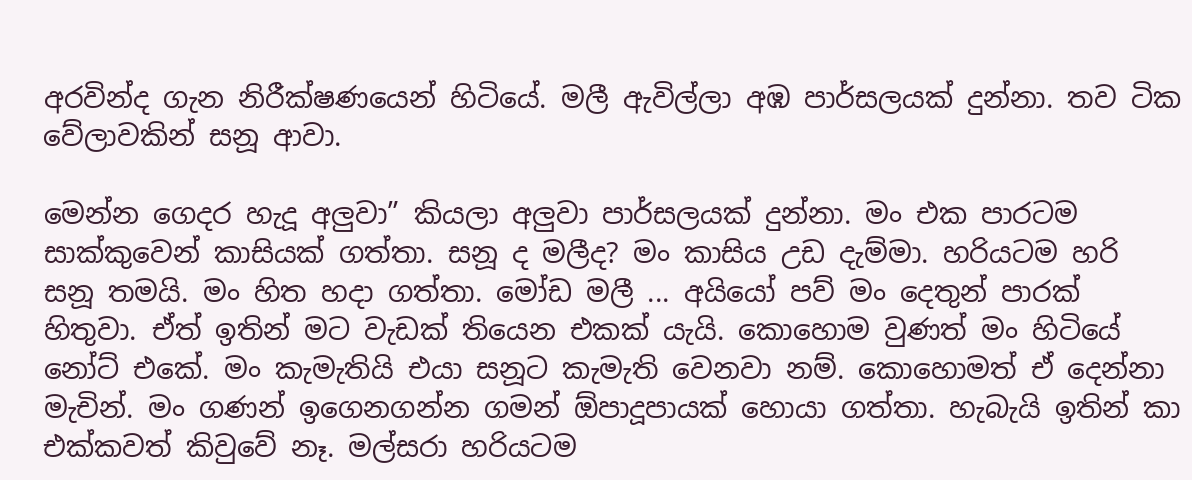අරවින්ද ගැන නිරීක්ෂණයෙන් හිටියේ. මලී ඇවිල්ලා අඹ පාර්සලයක් දුන්නා. තව ටික වේලාවකින් සනූ ආවා.

මෙන්න ගෙදර හැදූ අලුවා” කියලා අලුවා පාර්සලයක් දුන්නා. මං එක පාරටම සාක්කුවෙන් කාසියක් ගත්තා. සනූ ද මලීද? මං කාසිය උඩ දැම්මා. හරියටම හරි සනූ තමයි. මං හිත හදා ගත්තා. මෝඩ මලී ... අයියෝ පව් මං දෙතුන් පාරක් හිතුවා. ඒත් ඉතින් මට වැඩක් තියෙන එකක් යැයි. කොහොම වුණත් මං හිටියේ නෝට් එකේ. මං කැමැතියි එයා සනූට කැමැති වෙනවා නම්. කොහොමත් ඒ දෙන්නා මැචින්. මං ගණන් ඉගෙනගන්න ගමන් ඕපාදූපායක් හොයා ගත්තා. හැබැයි ඉතින් කා එක්කවත් කිවුවේ නෑ. මල්සරා හරියටම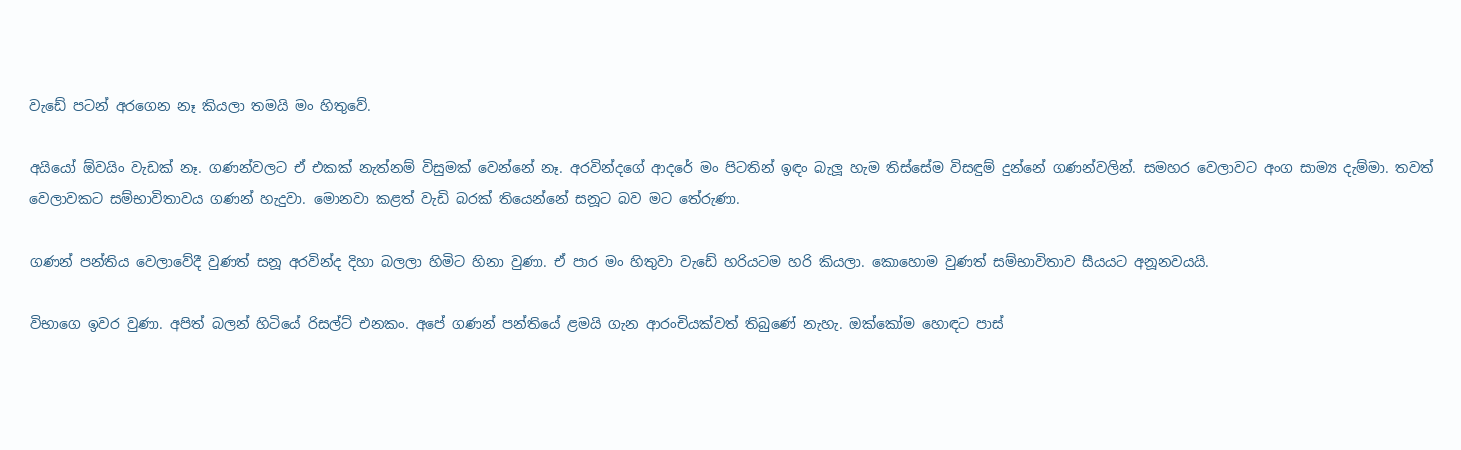වැඩේ පටන් අරගෙන නෑ කියලා තමයි මං හිතුවේ.

අයියෝ ඕවයිං වැඩක් නෑ. ගණන්වලට ඒ එකක් නැත්නම් විසුමක් වෙන්නේ නෑ. අරවින්දගේ ආදරේ මං පිටතින් ඉඳං බැලූ හැම තිස්සේම විසඳුම් දුන්නේ ගණන්වලින්. සමහර වෙලාවට අංග සාම්‍ය දැම්මා. තවත් වෙලාවකට සම්භාවිතාවය ගණන් හැදුවා. මොනවා කළත් වැඩි බරක් තියෙන්නේ සනූට බව මට තේරුණා.

ගණන් පන්තිය වෙලාවේදී වුණත් සනූ අරවින්ද දිහා බලලා හිමිට හිනා වුණා. ඒ පාර මං හිතුවා වැඩේ හරියටම හරි කියලා. කොහොම වුණත් සම්භාවිතාව සීයයට අනූනවයයි.

විභාගෙ ඉවර වුණා. අපිත් බලන් හිටියේ රිසල්ට් එනකං. අපේ ගණන් පන්තියේ ළමයි ගැන ආරංචියක්වත් තිබුණේ නැහැ. ඔක්කෝම හොඳට පාස්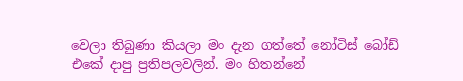වෙලා තිබුණා කියලා මං දැන ගත්තේ නෝටිස් බෝඩ් එකේ දාපු ප්‍රතිපලවලින්. මං හිතන්නේ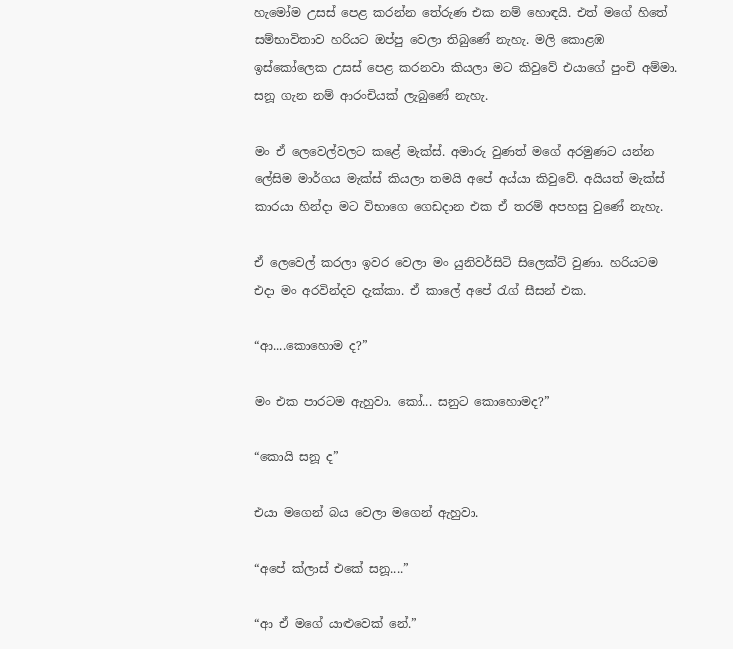හැමෝම උසස් පෙළ කරන්න තේරුණ එක නම් හොඳයි. එත් මගේ හිතේ සම්භාවිතාව හරියට ඔප්පු වෙලා තිබුණේ නැහැ. මලි කොළඹ ඉස්කෝලෙක උසස් පෙළ කරනවා කියලා මට කිවුවේ එයාගේ පුංචි අම්මා. සනූ ගැන නම් ආරංචියක් ලැබුණේ නැහැ.

මං ඒ ලෙවෙල්වලට කළේ මැක්ස්. අමාරු වුණත් මගේ අරමුණට යන්න ලේසිම මාර්ගය මැක්ස් කියලා තමයි අපේ අය්යා කිවුවේ. අයියත් මැක්ස් කාරයා හින්දා මට විභාගෙ ගෙඩදාන එක ඒ තරම් අපහසු වුණේ නැහැ.

ඒ ලෙවෙල් කරලා ඉවර වෙලා මං යුනිවර්සිටි සිලෙක්ට් වුණා. හරියටම එදා මං අරවින්දව දැක්කා. ඒ කාලේ අපේ රැග් සීසන් එක.

“ආ....කොහොම ද?”

මං එක පාරටම ඇහුවා. කෝ... සනුට කොහොමද?”

“කොයි සනූ ද”

එයා මගෙන් බය වෙලා මගෙන් ඇහුවා.

“අපේ ක්ලාස් එකේ සනූ....”

“ආ ඒ මගේ යාළුවෙක් නේ.”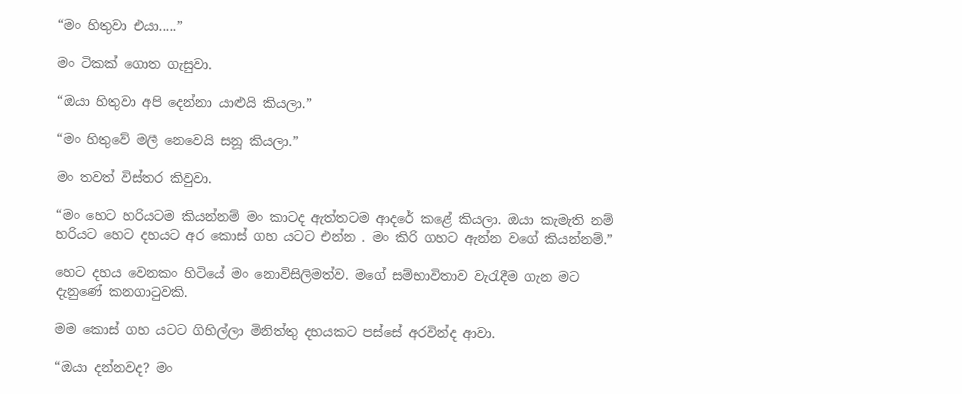“මං හිතුවා එයා.....”

මං ටිකක් ගොත ගැසුවා.

“ඔයා හිතුවා අපි දෙන්නා යාළුයි කියලා.”

“මං හිතුවේ මලී නෙවෙයි සනූ කියලා.”

මං තවත් විස්තර කිවුවා.

“මං හෙට හරියටම කියන්නම් මං කාටද ඇත්තටම ආදරේ කළේ කියලා. ඔයා කැමැති නම් හරියට හෙට දහයට අර කොස් ගහ යටට එන්න . මං කිරි ගහට ඇන්න වගේ කියන්නම්.”

හෙට දහය වෙනකං හිටියේ මං නොවිසිලිමත්ව. මගේ සම්භාවිතාව වැරැදීම ගැන මට දැනුණේ කනගාටුවකි.

මම කොස් ගහ යටට ගිහිල්ලා මිනිත්තු දහයකට පස්සේ අරවින්ද ආවා.

“ඔයා දන්නවද? මං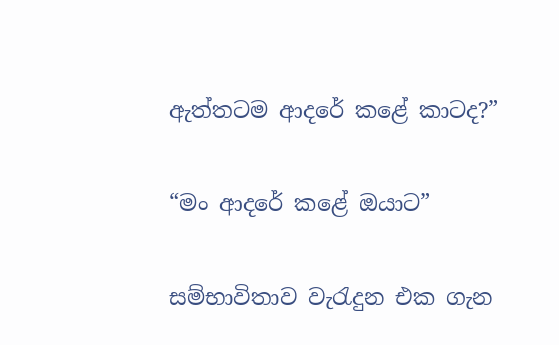ඇත්තටම ආදරේ කළේ කාටද?”

“මං ආදරේ කළේ ඔයාට”

සම්භාවිතාව වැරැදුන එක ගැන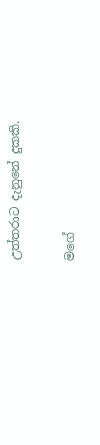උත්තරාට දැනුනේ දුකකි.

මගේ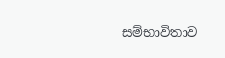සම්භාවිතාව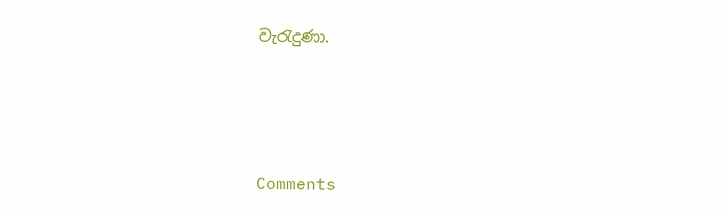වැරැදුණා.




Comments